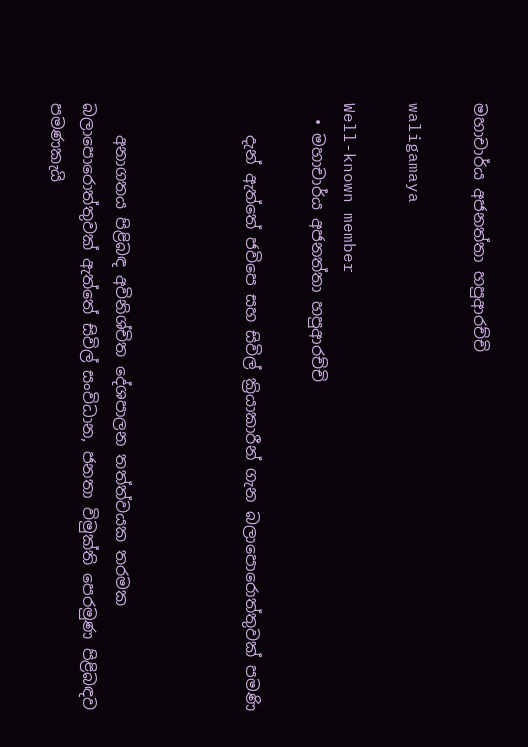මහාචාර්ය අජනත්තා හපුආරච්චි

waligamaya

Well-known member
  • මහාචාර්ය අජනත්තා හපුආරච්චි

    දැන් ඇත්තේ ජවිපෙ සහ සිවිල් ක්‍රියාකාරීන් ගැන බලාපොරොත්තුවක් පමණි



    අනාගතය පිළිබඳ අවිනිශ්චිත දේශපාලන තත්ත්වයක තරමක බලාපොරොත්තුවක් ඇත්තේ සිවිල් සංවිධාන, ජනතා විමුක්ති පෙරමුණ පිළිබඳව පමණකැයි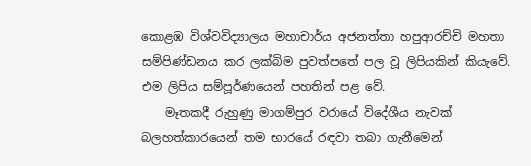කොළඹ විශ්වවිද්‍යාලය මහාචාර්ය අජනත්තා හපුආරච්චි මහතා සම්පිණ්ඩනය කර ලක්බිම පුවත්පතේ පල වූ ලිපියකින් කියැවේ. එම ලිපිය සම්පූර්ණයෙන් පහතින් පළ වේ.
    මෑතකදී රුහුණු මාගම්පුර වරායේ විදේශීය නැවක් බලහත්කාරයෙන් තම භාරයේ රඳවා තබා ගැනීමෙන්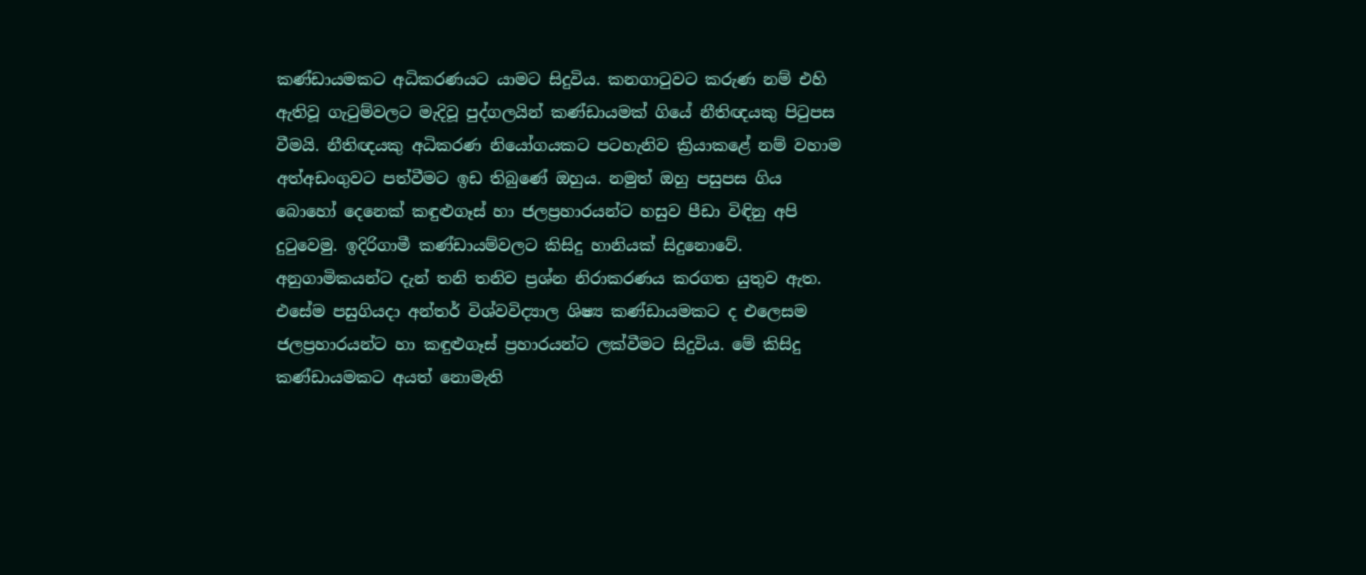කණ්ඩායමකට අධිකරණයට යාමට සිදුවිය. කනගාටුවට කරුණ නම් එහි ඇතිවූ ගැටුම්වලට මැදිවූ පුද්ගලයින් කණ්ඩායමක් ගියේ නීතිඥයකු පිටුපස වීමයි. නීතිඥයකු අධිකරණ නියෝගයකට පටහැනිව ක්‍රියාකළේ නම් වහාම අත්අඩංගුවට පත්වීමට ඉඩ තිබුණේ ඔහුය. නමුත් ඔහු පසුපස ගිය බොහෝ දෙනෙක් කඳුළුගෑස් හා ජලප්‍රහාරයන්ට හසුව පීඩා විඳිනු අපි දුටුවෙමු. ඉදිරිගාමී කණ්ඩායම්වලට කිසිදු හානියක් සිදුනොවේ. අනුගාමිකයන්ට දැන් තනි තනිව ප්‍රශ්න නිරාකරණය කරගත යුතුව ඇත. එසේම පසුගියදා අන්තර් විශ්වවිද්‍යාල ශිෂ්‍ය කණ්ඩායමකට ද එලෙසම ජලප්‍රහාරයන්ට හා කඳුළුගෑස් ප්‍රහාරයන්ට ලක්වීමට සිදුවිය. මේ කිසිදු කණ්ඩායමකට අයත් නොමැති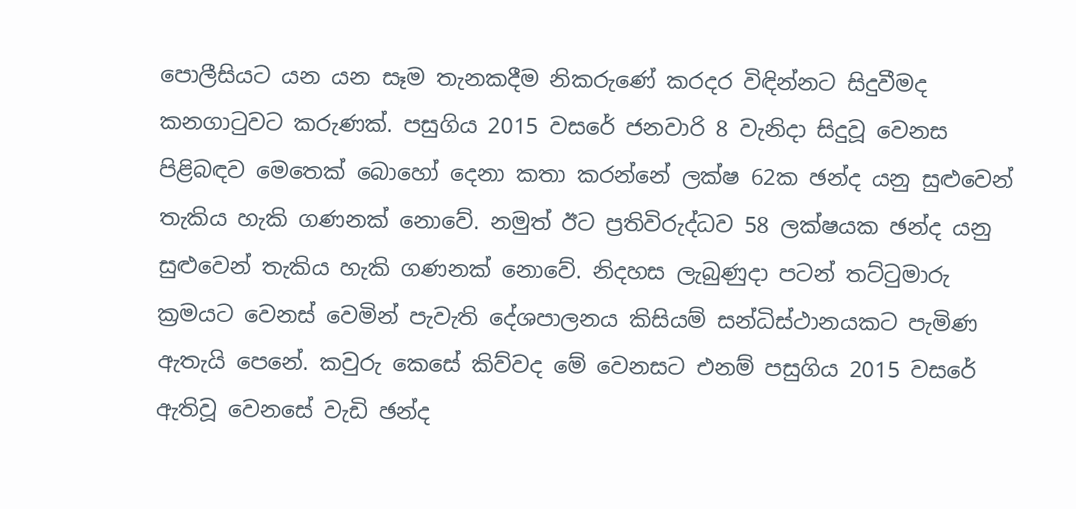පොලීසියට යන යන සෑම තැනකදීම නිකරුණේ කරදර විඳින්නට සිදුවීමද කනගාටුවට කරුණක්. පසුගිය 2015 වසරේ ජනවාරි 8 වැනිදා සිදුවූ වෙනස පිළිබඳව මෙතෙක් බොහෝ දෙනා කතා කරන්නේ ලක්ෂ 62ක ඡන්ද යනු සුළුවෙන් තැකිය හැකි ගණනක් නොවේ. නමුත් ඊට ප්‍රතිවිරුද්ධව 58 ලක්ෂයක ඡන්ද යනු සුළුවෙන් තැකිය හැකි ගණනක් නොවේ. නිදහස ලැබුණුදා පටන් තට්ටුමාරු ක්‍රමයට වෙනස් වෙමින් පැවැති දේශපාලනය කිසියම් සන්ධිස්ථානයකට පැමිණ ඇතැයි පෙනේ. කවුරු කෙසේ කිව්වද මේ වෙනසට එනම් පසුගිය 2015 වසරේ ඇතිවූ වෙනසේ වැඩි ඡන්ද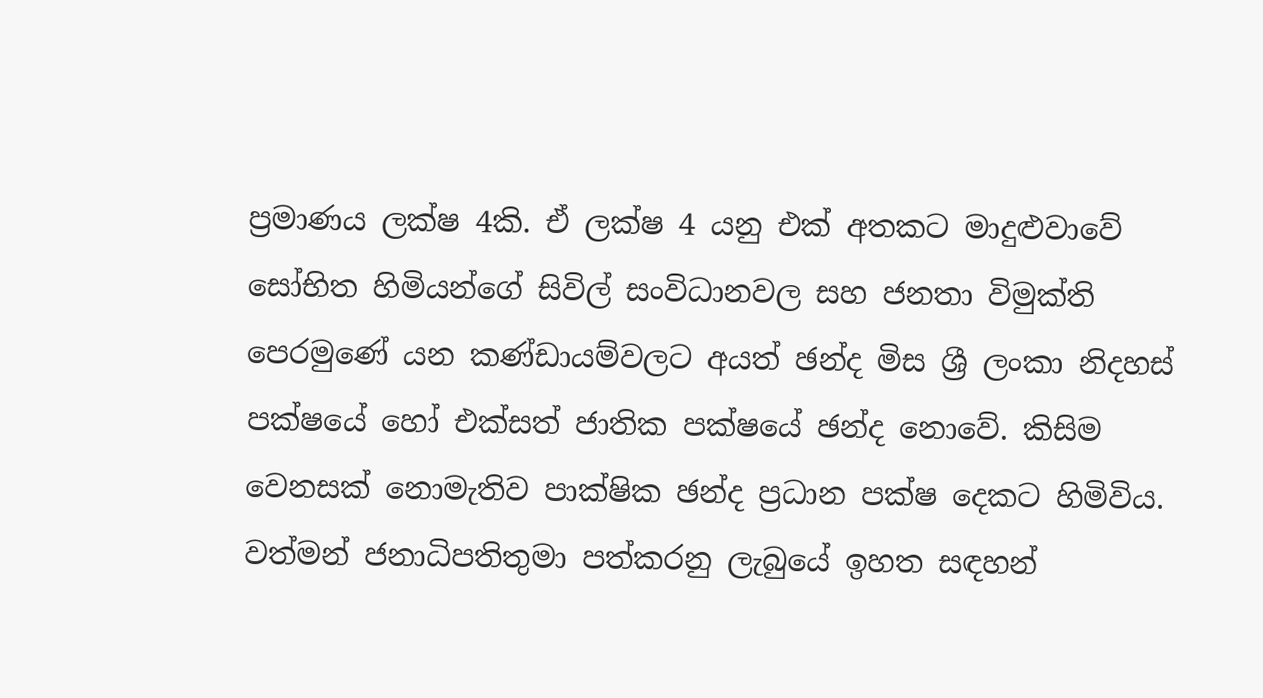ප්‍රමාණය ලක්ෂ 4කි. ඒ ලක්ෂ 4 යනු එක් අතකට මාදුළුවාවේ සෝභිත හිමියන්ගේ සිවිල් සංවිධානවල සහ ජනතා විමුක්ති පෙරමුණේ යන කණ්ඩායම්වලට අයත් ඡන්ද මිස ශ්‍රී ලංකා නිදහස් පක්ෂයේ හෝ එක්සත් ජාතික පක්ෂයේ ඡන්ද නොවේ. කිසිම වෙනසක් නොමැතිව පාක්ෂික ඡන්ද ප්‍රධාන පක්ෂ දෙකට හිමිවිය. වත්මන් ජනාධිපතිතුමා පත්කරනු ලැබුයේ ඉහත සඳහන්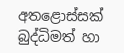අතළොස්සක් බුද්ධිමත් හා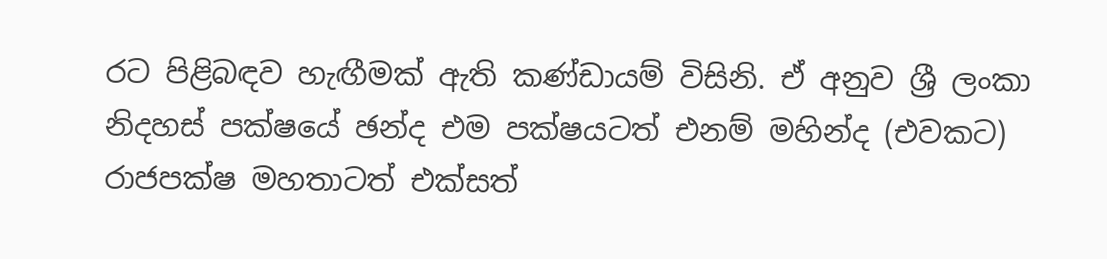රට පිළිබඳව හැඟීමක් ඇති කණ්ඩායම් විසිනි. ඒ අනුව ශ්‍රී ලංකා නිදහස් පක්ෂයේ ඡන්ද එම පක්ෂයටත් එනම් මහින්ද (එවකට) රාජපක්ෂ මහතාටත් එක්සත්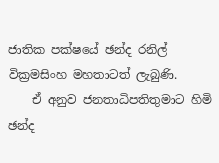ජාතික පක්ෂයේ ඡන්ද රනිල් වික්‍රමසිංහ මහතාටත් ලැබුණි.
    ඒ අනුව ජනතාධිපතිතුමාට හිමි ඡන්ද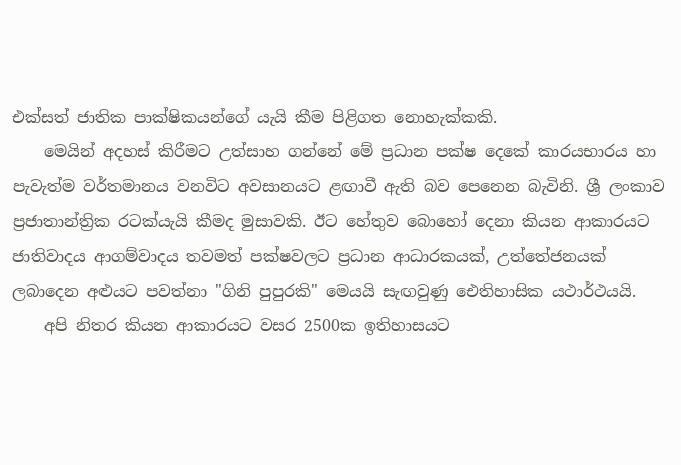එක්සත් ජාතික පාක්ෂිකයන්ගේ යැයි කීම පිළිගත නොහැක්කකි.
    මෙයින් අදහස් කිරීමට උත්සාහ ගන්නේ මේ ප්‍රධාන පක්ෂ දෙකේ කාරයභාරය හා පැවැත්ම වර්තමානය වනවිට අවසානයට ළඟාවී ඇති බව පෙනෙන බැවිනි. ශ්‍රී ලංකාව ප්‍රජාතාන්ත්‍රික රටක්යැයි කීමද මුසාවකි. ඊට හේතුව බොහෝ දෙනා කියන ආකාරයට ජාතිවාදය ආගම්වාදය තවමත් පක්ෂවලට ප්‍රධාන ආධාරකයක්, උත්තේජනයක් ලබාදෙන අළුයට පවත්නා "ගිනි පුපුරකි" මෙයයි සැඟවුණු ඓතිහාසික යථාර්ථයයි.
    අපි නිතර කියන ආකාරයට වසර 2500ක ඉතිහාසයට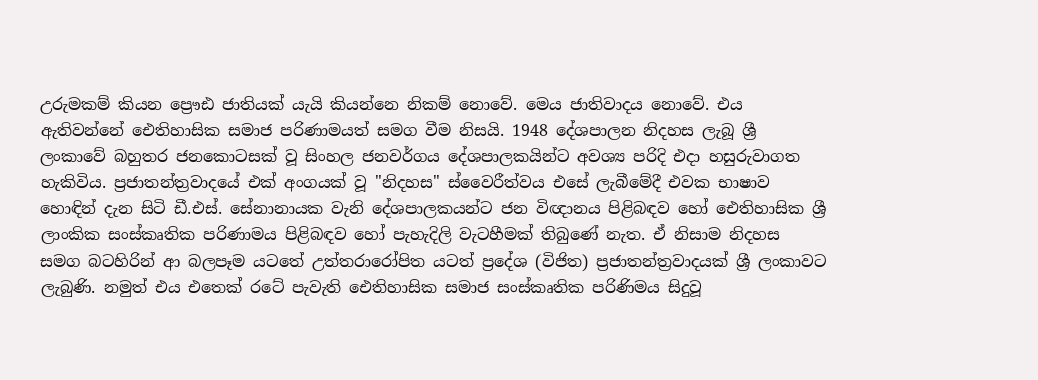උරුමකම් කියන ප්‍රෞඪ ජාතියක් යැයි කියන්නෙ නිකම් නොවේ. මෙය ජාතිවාදය නොවේ. එය ඇතිවන්නේ ඓතිහාසික සමාජ පරිණාමයත් සමග වීම නිසයි. 1948 දේශපාලන නිදහස ලැබූ ශ්‍රී ලංකාවේ බහුතර ජනකොටසක් වූ සිංහල ජනවර්ගය දේශපාලකයින්ට අවශ්‍ය පරිදි එදා හසුරුවාගත හැකිවිය. ප්‍රජාතන්ත්‍රවාදයේ එක් අංගයක් වූ "නිදහස" ස්වෛරීත්වය එසේ ලැබීමේදී එවක භාෂාව හොඳින් දැන සිටි ඩී.එස්. සේනානායක වැනි දේශපාලකයන්ට ජන විඥානය පිළිබඳව හෝ ඓතිහාසික ශ්‍රී ලාංකික සංස්කෘතික පරිණාමය පිළිබඳව හෝ පැහැදිලි වැටහීමක් තිබුණේ නැත. ඒ නිසාම නිදහස සමග බටහිරින් ආ බලපෑම යටතේ උත්තරාරෝපිත යටත් ප්‍රදේශ (විජිත) ප්‍රජාතන්ත්‍රවාදයක් ශ්‍රී ලංකාවට ලැබුණි. නමුත් එය එතෙක් රටේ පැවැති ඓතිහාසික සමාජ සංස්කෘතික පරිණිමය සිදුවූ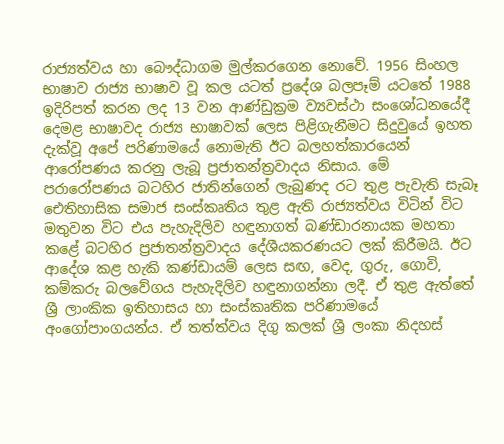රාජ්‍යත්වය හා බෞද්ධාගම මුල්කරගෙන නොවේ. 1956 සිංහල භාෂාව රාජ්‍ය භාෂාව වූ කල යටත් ප්‍රදේශ බලපෑම් යටතේ 1988 ඉදිරිපත් කරන ලද 13 වන ආණ්ඩුක්‍රම ව්‍යවස්ථා සංශෝධනයේදී දෙමළ භාෂාවද රාජ්‍ය භාෂාවක් ලෙස පිළිගැනීමට සිදුවුයේ ඉහත දැක්වූ අපේ පරිණාමයේ නොමැති ඊට බලහත්කාරයෙන් ආරෝපණය කරනු ලැබූ ප්‍රජාතන්ත්‍රවාදය නිසාය. මේ පරාරෝපණය බටහිර ජාතින්ගෙන් ලැබුණද රට තුළ පැවැති සැබෑ ඓතිහාසික සමාජ සංස්කෘතිය තුළ ඇති රාජ්‍යත්වය විටින් විට මතුවන විට එය පැහැදිලිව හඳුනාගත් බණ්ඩාරනායක මහතා කළේ බටහිර ප්‍රජාතන්ත්‍රවාදය දේශීයකරණයට ලක් කිරීමයි. ඊට ආදේශ කළ හැකි කණ්ඩායම් ලෙස සඟ, වෙද, ගුරු, ගොවි, කම්කරු බලවේගය පැහැදිලිව හඳුනාගන්නා ලදී. ඒ තුළ ඇත්තේ ශ්‍රී ලාංකික ඉතිහාසය හා සංස්කෘතික පරිණාමයේ අංගෝපාංගයන්ය. ඒ තත්ත්වය දිගු කලක් ශ්‍රී ලංකා නිදහස්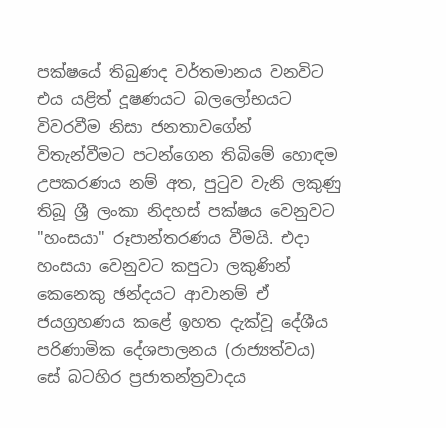පක්ෂයේ තිබුණද වර්තමානය වනවිට එය යළිත් දූෂණයට බලලෝභයට විවරවීම නිසා ජනතාවගේන් විතැන්වීමට පටන්ගෙන තිබිමේ හොඳම උපකරණය නම් අත, පුටුව වැනි ලකුණු තිබූ ශ්‍රී ලංකා නිදහස් පක්ෂය වෙනුවට "හංසයා" රූපාන්තරණය වීමයි. එදා හංසයා වෙනුවට කපුටා ලකුණින් කෙනෙකු ඡන්දයට ආවානම් ඒ ජයග්‍රහණය කළේ ඉහත දැක්වූ දේශීය පරිණාමික දේශපාලනය (රාජ්‍යත්වය) සේ බටහිර ප්‍රජාතන්ත්‍රවාදය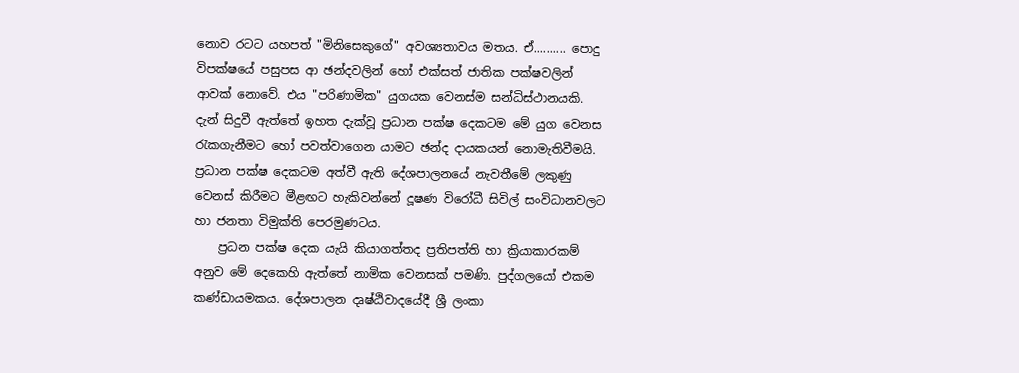නොව රටට යහපත් "මිනිසෙකුගේ" අවශ්‍යතාවය මතය. ඒ.......... පොදු විපක්ෂයේ පසුපස ආ ඡන්දවලින් හෝ එක්සත් ජාතික පක්ෂවලින් ආවක් නොවේ. එය "පරිණාමික" යුගයක වෙනස්ම සන්ධිස්ථානයකි. දැන් සිදුවී ඇත්තේ ඉහත දැක්වූ ප්‍රධාන පක්ෂ දෙකටම මේ යුග වෙනස රැකගැනීමට හෝ පවත්වාගෙන යාමට ඡන්ද දායකයන් නොමැතිවීමයි. ප්‍රධාන පක්ෂ දෙකටම අත්වී ඇති දේශපාලනයේ නැවතීමේ ලකුණු වෙනස් කිරීමට මීළඟට හැකිවන්නේ දූෂණ විරෝධී සිවිල් සංවිධානවලට හා ජනතා විමුක්ති පෙරමුණටය.
    ප්‍රධන පක්ෂ දෙක යැයි කියාගත්තද ප්‍රතිපත්ති හා ක්‍රියාකාරකම් අනුව මේ දෙකෙහි ඇත්තේ නාමික වෙනසක් පමණි. පුද්ගලයෝ එකම කණ්ඩායමකය. දේශපාලන දෘෂ්ඨිවාදයේදී ශ්‍රී ලංකා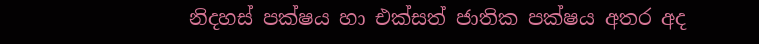නිදහස් පක්ෂය හා එක්සත් ජාතික පක්ෂය අතර අද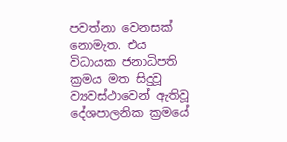පවත්නා වෙනසක් නොමැත. එය විධායක ජනාධිපති ක්‍රමය මත සිදුවූ ව්‍යවස්ථාවෙන් ඇතිවූ දේශපාලනික ක්‍රමයේ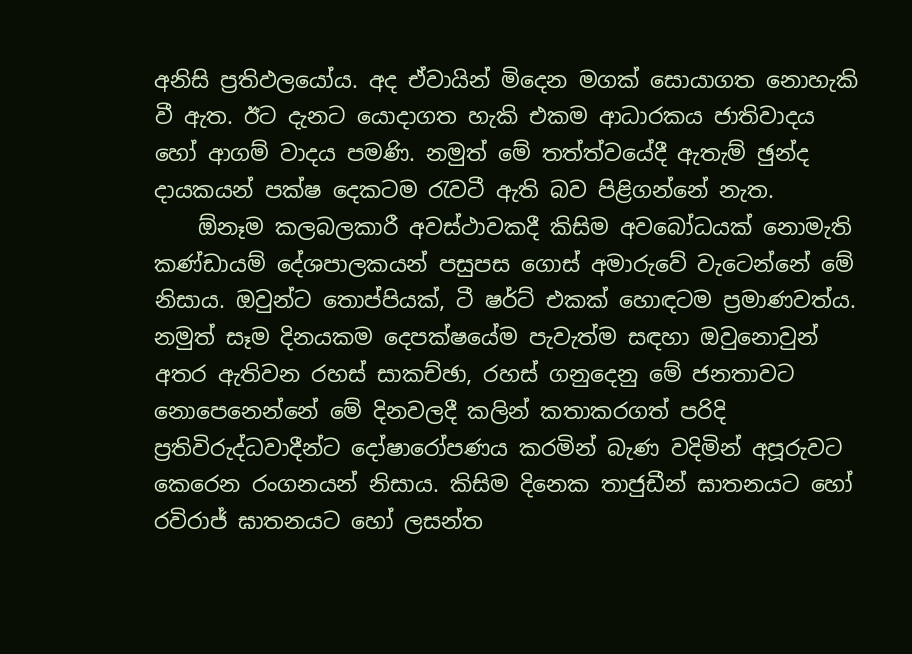අනිසි ප්‍රතිඵලයෝය. අද ඒවායින් මිදෙන මගක් සොයාගත නොහැකි වී ඇත. ඊට දැනට යොදාගත හැකි එකම ආධාරකය ජාතිවාදය හෝ ආගම් වාදය පමණි. නමුත් මේ තත්ත්වයේදී ඇතැම් ඡුන්ද දායකයන් පක්ෂ දෙකටම රැවටී ඇති බව පිළිගන්නේ නැත.
    ඕනෑම කලබලකාරී අවස්ථාවකදී කිසිම අවබෝධයක් නොමැති කණ්ඩායම් දේශපාලකයන් පසුපස ගොස් අමාරුවේ වැටෙන්නේ මේ නිසාය. ඔවුන්ට තොප්පියක්, ටී ෂර්ට් එකක් හොඳටම ප්‍රමාණවත්ය. නමුත් සෑම දිනයකම දෙපක්ෂයේම පැවැත්ම සඳහා ඔවුනොවුන් අතර ඇතිවන රහස් සාකච්ඡා, රහස් ගනුදෙනු මේ ජනතාවට නොපෙනෙන්නේ මේ දිනවලදී කලින් කතාකරගත් පරිදි ප්‍රතිවිරුද්ධවාදීන්ට දෝෂාරෝපණය කරමින් බැණ වදිමින් අපූරුවට කෙරෙන රංගනයන් නිසාය. කිසිම දිනෙක තාජුඩීන් ඝාතනයට හෝ රවිරාජ් ඝාතනයට හෝ ලසන්ත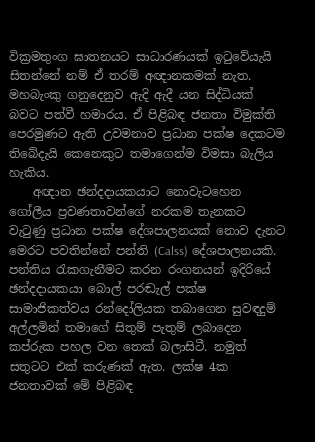වික්‍රමතුංග ඝාතනයට සාධාරණයක් ඉටුවේයැයි සිතන්නේ නම් ඒ තරම් අඥානකමක් නැත. මහබැංකු ගනුදෙනුව ඇදි ඇදී යන සිද්ධියක් බවට පත්වී හමාරය. ඒ පිළිබඳ ජනතා විමුක්ති පෙරමුණට ඇති උවමනාව ප්‍රධාන පක්ෂ දෙකටම තිබේදැයි කෙනෙකුට තමාගෙන්ම විමසා බැලිය හැකිය.
    අඥාන ඡන්දදායකයාට නොවැටහෙන ගෝලීය ප්‍රවණතාවන්ගේ නරකම තැනකට වැටුණු ප්‍රධාන පක්ෂ දේශපාලනයක් නොව දැනට මෙරට පවතින්නේ පන්ති (Calss) දේශපාලනයකි. පන්තිය රැකගැනීමට කරන රංගනයන් ඉදිරියේ ඡන්දදායකයා බොල් පරඬැල් පක්ෂ සාමාජිකත්වය රන්දෝලියක තබාගෙන සුවඳදුම් අල්ලමින් තමාගේ සිතුම් පැතුම් ලබාදෙන කප්රුක පහල වන තෙක් බලාසිටී. නමුත් සතුටට එක් කරුණක් ඇත. ලක්ෂ 4ක ජනතාවක් මේ පිළිබඳ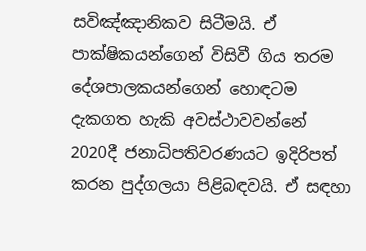සවිඤ්ඤානිකව සිටීමයි. ඒ පාක්ෂිකයන්ගෙන් විසිවී ගිය තරම දේශපාලකයන්ගෙන් හොඳටම දැකගත හැකි අවස්ථාවවන්නේ 2020දී ජනාධිපතිවරණයට ඉදිරිපත් කරන පුද්ගලයා පිළිබඳවයි. ඒ සඳහා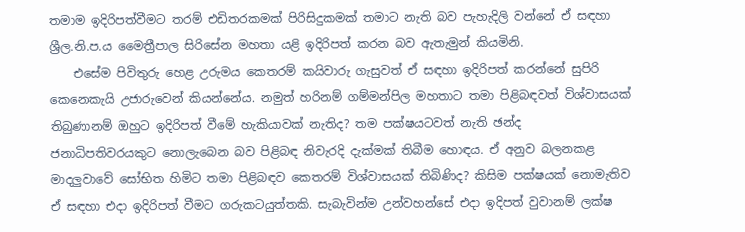තමාම ඉදිරිපත්වීමට තරම් එඩිතරකමක් පිරිසිදුකමක් තමාට නැති බව පැහැදිලි වන්නේ ඒ සඳහා ශ්‍රීල.නි.ප.ය මෛත්‍රීපාල සිරිසේන මහතා යළි ඉදිරිපත් කරන බව ඇතැමුන් කියමිනි.
    එසේම පිවිතුරු හෙළ උරුමය කෙතරම් කයිවාරු ගැසුවත් ඒ සඳහා ඉදිරිපත් කරන්නේ සුපිරි කෙනෙකැයි උජාරුවෙන් කියන්නේය. නමුත් හරිනම් ගම්මන්පිල මහතාට තමා පිළිබඳවත් විශ්වාසයක් තිබුණානම් ඔහුට ඉදිරිපත් වීමේ හැකියාවක් නැතිද? තම පක්ෂයටවත් නැති ඡන්ද ජනාධිපතිවරයකුට නොලැබෙන බව පිළිබඳ නිවැරදි දැක්මක් තිබීම හොඳය. ඒ අනුව බලනකළ මාදලුවාවේ සෝභිත හිමිට තමා පිළිබඳව කෙතරම් විශ්වාසයක් තිබිණිද? කිසිම පක්ෂයක් නොමැතිව ඒ සඳහා එදා ඉදිරිපත් වීමට ගරුකටයුත්තකි. සැබැවින්ම උන්වහන්සේ එදා ඉදිපත් වුවානම් ලක්ෂ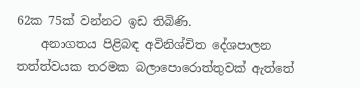62ක 75ක් වන්නට ඉඩ තිබිණි.
    අනාගතය පිළිබඳ අවිනිශ්චිත දේශපාලන තත්ත්වයක තරමක බලාපොරොත්තුවක් ඇත්තේ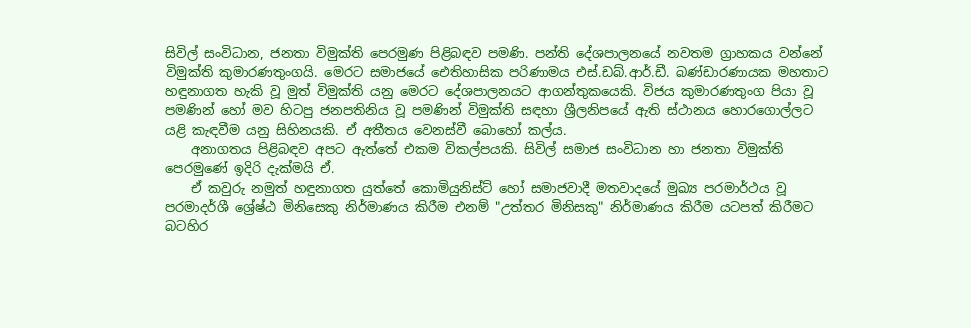සිවිල් සංවිධාන, ජනතා විමුක්ති පෙරමුණ පිළිබඳව පමණි. පන්ති දේශපාලනයේ නවතම ග්‍රාහකය වන්නේ විමුක්ති කුමාරණතුංගයි. මෙරට සමාජයේ ඓතිහාසික පරිණාමය එස්.ඩබ්.ආර්.ඩී. බණ්ඩාරණායක මහතාට හඳුනාගත හැකි වූ මුත් විමුක්ති යනු මෙරට දේශපාලනයට ආගන්තුකයෙකි. විජය කුමාරණතුංග පියා වූ පමණින් හෝ මව හිටපු ජනපතිනිය වූ පමණින් විමුක්ති සඳහා ශ්‍රීලනිපයේ ඇති ස්ථානය හොරගොල්ලට යළි කැඳවීම යනු සිහිනයකි. ඒ අතීතය වෙනස්වී බොහෝ කල්ය.
    අනාගතය පිළිබඳව අපට ඇත්තේ එකම විකල්පයකි. සිවිල් සමාජ සංවිධාන හා ජනතා විමුක්ති පෙරමුණේ ඉදිරි දැක්මයි ඒ.
    ඒ කවුරු නමුත් හඳුනාගත යුත්තේ කොමියුනිස්ට් හෝ සමාජවාදී මතවාදයේ මුඛ්‍ය පරමාර්ථය වූ පරමාදර්ශී ශ්‍රේෂ්ඨ මිනිසෙකු නිර්මාණය කිරීම එනම් "උත්තර මිනිසකු" නිර්මාණය කිරීම යටපත් කිරීමට බටහිර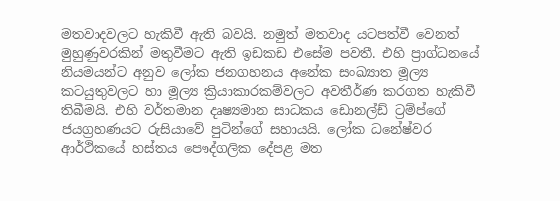මතවාදවලට හැකිවී ඇති බවයි. නමුත් මතවාද යටපත්වී වෙනත් මුහුණුවරකින් මතුවීමට ඇති ඉඩකඩ එසේම පවතී. එහි ප්‍රාග්ධනයේ නියමයන්ට අනුව ලෝක ජනගහනය අනේක සංඛ්‍යාත මූල්‍ය කටයුතුවලට හා මූල්‍ය ක්‍රියාකාරකම්වලට අවතීර්ණ කරගත හැකිවී තිබීමයි. එහි වර්තමාන දෘෂ්‍යමාන සාධකය ඩොනල්ඩ් ට්‍රම්ප්ගේ ජයග්‍රහණයට රුසියාවේ පුටින්ගේ සහායයි. ලෝක ධනේෂ්වර ආර්ථිකයේ හස්තය පෞද්ගලික දේපළ මත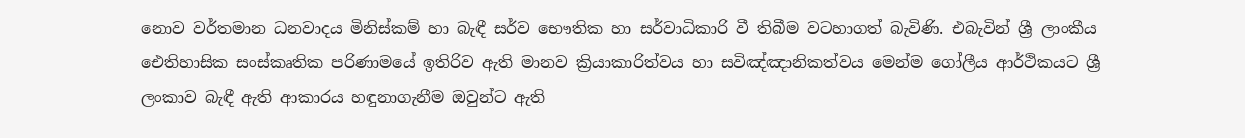නොව වර්තමාන ධනවාදය මිනිස්කම් හා බැඳී සර්ව භෞතික හා සර්වාධිකාරි වී තිබීම වටහාගත් බැවිණි. එබැවින් ශ්‍රී ලාංකීය ඓතිහාසික සංස්කෘතික පරිණාමයේ ඉතිරිව ඇති මානව ක්‍රියාකාරිත්වය හා සවිඤ්ඤානිකත්වය මෙන්ම ගෝලීය ආර්ථිකයට ශ්‍රී ලංකාව බැඳී ඇති ආකාරය හඳුනාගැනීම ඔවුන්ට ඇති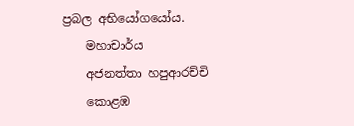ප්‍රබල අභියෝගයෝය.
    මහාචාර්ය
    අජනත්තා හපුආරච්චි
    කොළඹ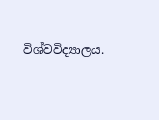විශ්වවිද්‍යාලය.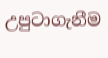උපුටාගැනීම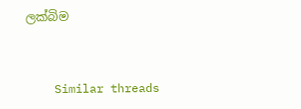ලක්බිම


    Similar threads